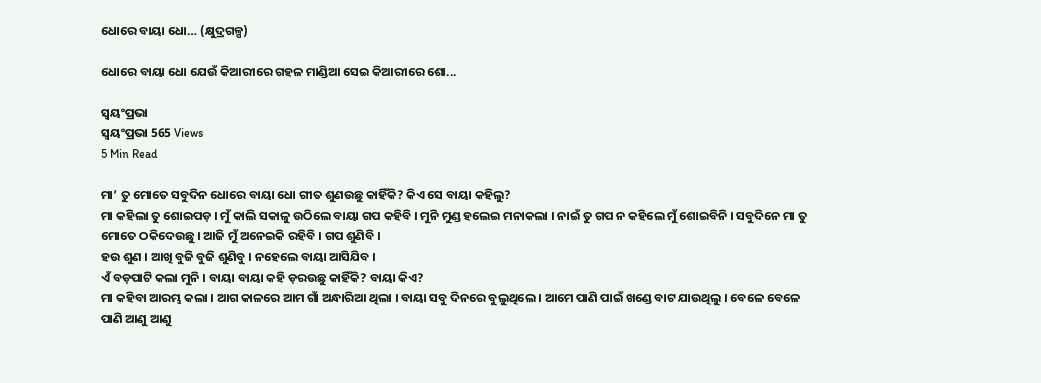ଧୋରେ ବାୟା ଧୋ… (କ୍ଷୁଦ୍ରଗଳ୍ପ)

ଧୋରେ ବାୟା ଧୋ ଯେଉଁ କିଆରୀରେ ଗହଳ ମାଣ୍ଡିଆ ସେଇ କିଆରୀରେ ଶୋ...

ସ୍ଵୟଂପ୍ରଭା
ସ୍ଵୟଂପ୍ରଭା 565 Views
5 Min Read

ମା’ ତୁ ମୋତେ ସବୁଦିନ ଧୋରେ ବାୟା ଧୋ ଗୀତ ଶୁଣଉଛୁ କାହିଁକି? କିଏ ସେ ବାୟା କହିଲୁ?
ମା କହିଲା ତୁ ଶୋଇପଡ଼ । ମୁଁ କାଲି ସକାଳୁ ଉଠିଲେ ବାୟା ଗପ କହିବି । ମୁନି ମୁଣ୍ଡ ହଲେଇ ମନାକଲା । ନାଇଁ ତୁ ଗପ ନ କହିଲେ ମୁଁ ଶୋଇବିନି । ସବୁଦିନେ ମା ତୁ ମୋତେ ଠକିଦେଉଛୁ । ଆଜି ମୁଁ ଅନେଇକି ରହିବି । ଗପ ଶୁଣିବି ।
ହଉ ଶୁଣ । ଆଖି ବୁଜି ବୁଜି ଶୁଣିବୁ । ନହେଲେ ବାୟା ଆସିଯିବ ।
ଏଁ ବଡ଼ପାଟି କଲା ମୁନି । ବାୟା ବାୟା କହି ଡ଼ରଉଛୁ କାହିଁକି? ବାୟା କିଏ?
ମା କହିବା ଆରମ୍ଭ କଲା । ଆଗ କାଳରେ ଆମ ଗାଁ ଅନ୍ଧାରିଆ ଥିଲା । ବାୟା ସବୁ ଦିନରେ ବୁଲୁଥିଲେ । ଆମେ ପାଣି ପାଇଁ ଖଣ୍ଡେ ବାଟ ଯାଉଥିଲୁ । ବେଳେ ବେଳେ ପାଣି ଆଣୁ ଆଣୁ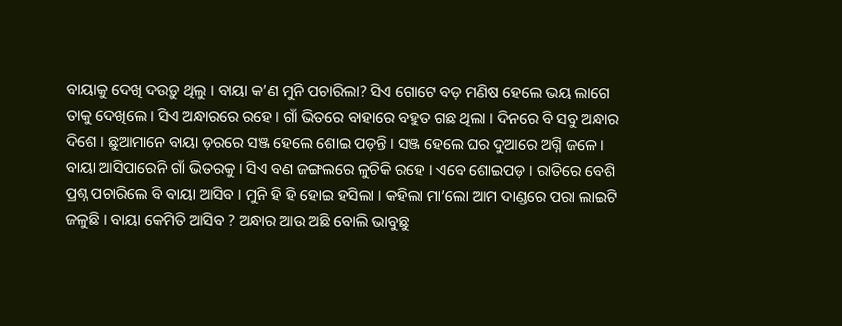ବାୟାକୁ ଦେଖି ଦଉଡ଼ୁ ଥିଲୁ । ବାୟା କ’ଣ ମୁନି ପଚାରିଲା? ସିଏ ଗୋଟେ ବଡ଼ ମଣିଷ ହେଲେ ଭୟ ଲାଗେ ତାକୁ ଦେଖିଲେ । ସିଏ ଅନ୍ଧାରରେ ରହେ । ଗାଁ ଭିତରେ ବାହାରେ ବହୁତ ଗଛ ଥିଲା । ଦିନରେ ବି ସବୁ ଅନ୍ଧାର ଦିଶେ । ଛୁଆମାନେ ବାୟା ଡ଼ରରେ ସଞ୍ଜ ହେଲେ ଶୋଇ ପଡ଼ନ୍ତି । ସଞ୍ଜ ହେଲେ ଘର ଦୁଆରେ ଅଗ୍ନି ଜଳେ । ବାୟା ଆସିପାରେନି ଗାଁ ଭିତରକୁ । ସିଏ ବଣ ଜଙ୍ଗଲରେ ଳୁଚିକି ରହେ । ଏବେ ଶୋଇପଡ଼ । ରାତିରେ ବେଶି ପ୍ରଶ୍ନ ପଚାରିଲେ ବି ବାୟା ଆସିବ । ମୁନି ହି ହି ହୋଇ ହସିଲା । କହିଲା ମା’ଲୋ ଆମ ଦାଣ୍ଡରେ ପରା ଲାଇଟି ଜଳୁଛି । ବାୟା କେମିତି ଆସିବ ? ଅନ୍ଧାର ଆଉ ଅଛି ବୋଲି ଭାବୁଛୁ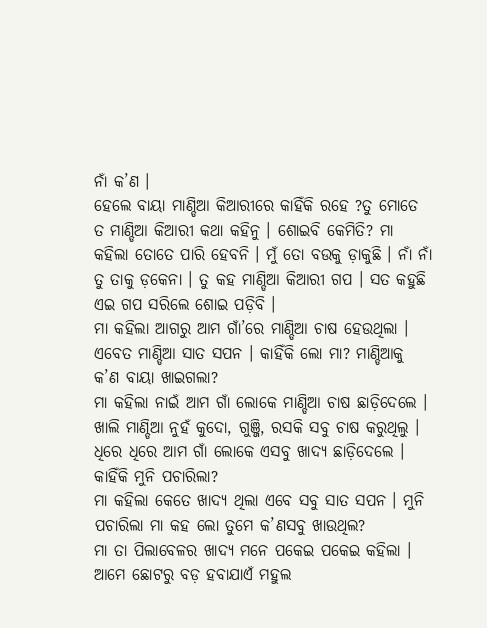ନାଁ କ’ଣ ।
ହେଲେ ବାୟା ମାଣ୍ଡିଆ କିଆରୀରେ କାହିଁକି ରହେ ?ତୁ ମୋତେ ତ ମାଣ୍ଡିଆ କିଆରୀ କଥା କହିନୁ । ଶୋଇବି କେମିତି? ମା କହିଲା ତୋତେ ପାରି ହେବନି । ମୁଁ ତୋ ବଉକୁ ଡ଼ାକୁଛି । ନାଁ ନାଁ ତୁ ତାକୁ ଡ଼କେନା । ତୁ କହ ମାଣ୍ଡିଆ କିଆରୀ ଗପ । ସତ କହୁଛି ଏଇ ଗପ ସରିଲେ ଶୋଇ ପଡ଼ିବି ।
ମା କହିଲା ଆଗରୁ ଆମ ଗାଁ’ରେ ମାଣ୍ଡିଆ ଚାଷ ହେଉଥିଲା । ଏବେତ ମାଣ୍ଡିଆ ସାତ ସପନ । କାହିଁକି ଲୋ ମା? ମାଣ୍ଡିଆକୁ କ’ଣ ବାୟା ଖାଇଗଲା?
ମା କହିଲା ନାଇଁ ଆମ ଗାଁ ଲୋକେ ମାଣ୍ଡିଆ ଚାଷ ଛାଡ଼ିଦେଲେ । ଖାଲି ମାଣ୍ଡିଆ ନୁହଁ କୁଦୋ, ଗୁଞ୍ଜି, ରସକି ସବୁ ଚାଷ କରୁଥିଲୁ । ଧିରେ ଧିରେ ଆମ ଗାଁ ଲୋକେ ଏସବୁ ଖାଦ୍ୟ ଛାଡ଼ିଦେଲେ ।
କାହିଁକି ମୁନି ପଚାରିଲା?
ମା କହିଲା କେତେ ଖାଦ୍ୟ ଥିଲା ଏବେ ସବୁ ସାତ ସପନ । ମୁନି ପଚାରିଲା ମା କହ ଲୋ ତୁମେ କ’ଣସବୁ ଖାଉଥିଲ?
ମା ତା ପିଲାବେଳର ଖାଦ୍ୟ ମନେ ପକେଇ ପକେଇ କହିଲା । ଆମେ ଛୋଟରୁ ବଡ଼ ହବାଯାଏଁ ମହୁଲ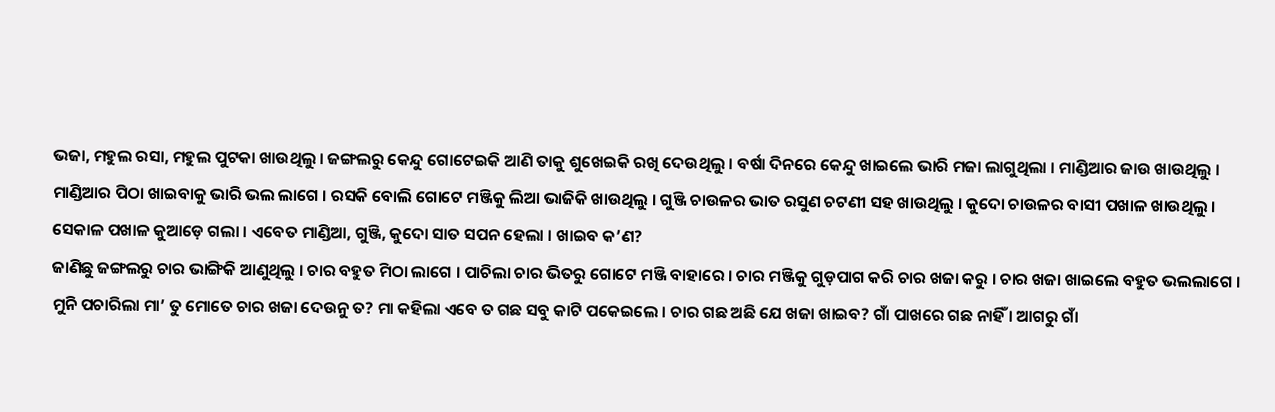ଭଜା, ମହୁଲ ରସା, ମହୁଲ ପୁଟକା ଖାଉଥିଲୁ । ଜଙ୍ଗଲରୁ କେନ୍ଦୁ ଗୋଟେଇକି ଆଣି ତାକୁ ଶୁଖେଇକି ରଖି ଦେଉଥିଲୁ । ବର୍ଷା ଦିନରେ କେନ୍ଦୁ ଖାଇଲେ ଭାରି ମଜା ଲାଗୁଥିଲା । ମାଣ୍ଡିଆର ଜାଉ ଖାଉଥିଲୁ । ମାଣ୍ଡିଆର ପିଠା ଖାଇବାକୁ ଭାରି ଭଲ ଲାଗେ । ରସକି ବୋଲି ଗୋଟେ ମଞ୍ଜିକୁ ଲିଆ ଭାଜିକି ଖାଉଥିଲୁ । ଗୁଞ୍ଜି ଚାଉଳର ଭାତ ରସୁଣ ଚଟଣୀ ସହ ଖାଉଥିଲୁ । କୁଦୋ ଚାଉଳର ବାସୀ ପଖାଳ ଖାଉଥିଲୁ । ସେକାଳ ପଖାଳ କୁଆଡ଼େ ଗଲା । ଏବେତ ମାଣ୍ଡିଆ, ଗୁଞ୍ଜି, କୁଦୋ ସାତ ସପନ ହେଲା । ଖାଇବ କ’ଣ?
ଜାଣିଛୁ ଜଙ୍ଗଲରୁ ଚାର ଭାଙ୍ଗିକି ଆଣୁଥିଲୁ । ଚାର ବହୁତ ମିଠା ଲାଗେ । ପାଚିଲା ଚାର ଭିତରୁ ଗୋଟେ ମଞ୍ଜି ବାହାରେ । ଚାର ମଞ୍ଜିକୁ ଗୁଡ଼ପାଗ କରି ଚାର ଖଜା କରୁ । ଚାର ଖଜା ଖାଇଲେ ବହୁତ ଭଲଲାଗେ । ମୁନି ପଚାରିଲା ମା’ ତୁ ମୋତେ ଚାର ଖଜା ଦେଉନୁ ତ? ମା କହିଲା ଏବେ ତ ଗଛ ସବୁ କାଟି ପକେଇଲେ । ଚାର ଗଛ ଅଛି ଯେ ଖଜା ଖାଇବ? ଗାଁ ପାଖରେ ଗଛ ନାହିଁ । ଆଗରୁ ଗାଁ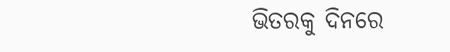ଭିତରକୁ ଦିନରେ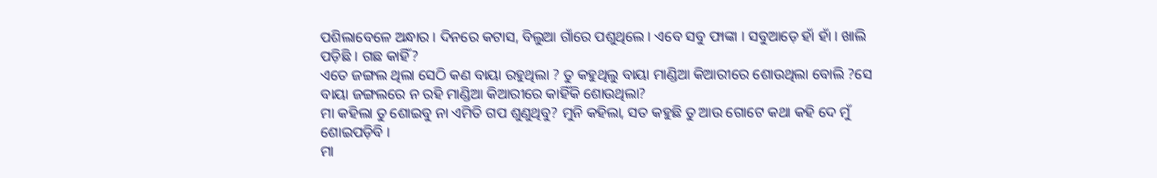ପଶିଲାବେଳେ ଅନ୍ଧାର । ଦିନରେ କଟାସ, ବିଲୁଆ ଗାଁରେ ପଶୁଥିଲେ । ଏବେ ସବୁ ଫାଙ୍କା । ସବୁଆଡ଼େ ହାଁ ହାଁ । ଖାଲି ପଡ଼ିଛି । ଗଛ କାହିଁ?
ଏତେ ଜଙ୍ଗଲ ଥିଲା ସେଠି କଣ ବାୟା ରହୁଥିଲା ? ତୁ କହୁଥିଲୁ ବାୟା ମାଣ୍ଡିଆ କିଆରୀରେ ଶୋଉଥିଲା ବୋଲି ?ସେ ବାୟା ଜଙ୍ଗଲରେ ନ ରହି ମାଣ୍ଡିଆ କିଆରୀରେ କାହିଁକି ଶୋଉଥିଲା?
ମା କହିଲା ତୁ ଶୋଇବୁ ନା ଏମିତି ଗପ ଶୁଣୁଥିବୁ? ମୁନି କହିଲା, ସତ କହୁଛି ତୁ ଆଉ ଗୋଟେ କଥା କହି ଦେ ମୁଁ ଶୋଇପଡ଼ିବି ।
ମା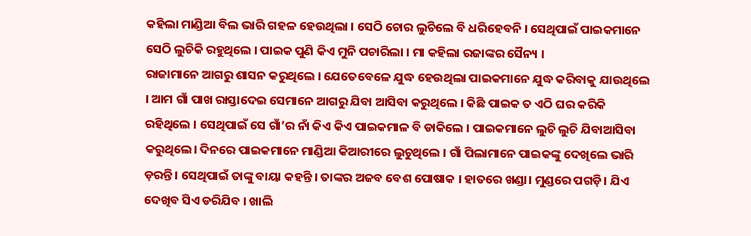କହିଲା ମାଣ୍ଡିଆ ବିଲ ଭାରି ଗହଳ ହେଉଥିଲା । ସେଠି ଚୋର ଲୁଚିଲେ ବି ଧରିହେବନି । ସେଥିପାଇଁ ପାଇକମାନେ ସେଠି ଲୁଚିକି ରହୁଥିଲେ । ପାଇକ ପୁଣି କିଏ ମୁନି ପଚାରିଲା । ମା କହିଲା ରଜାଙ୍କର ସୈନ୍ୟ ।
ରାଜାମାନେ ଆଗରୁ ଶାସନ କରୁଥିଲେ । ଯେତେବେଳେ ଯୁଦ୍ଧ ହେଉଥିଲା ପାଇକମାନେ ଯୁଦ୍ଧ କରିବାକୁ ଯାଉଥିଲେ । ଆମ ଗାଁ ପାଖ ରାସ୍ତାଦେଇ ସେମାନେ ଆଗରୁ ଯିବା ଆସିବା କରୁଥିଲେ । କିଛି ପାଇକ ତ ଏଠି ଘର କରିକି ରହିଥିଲେ । ସେଥିପାଇଁ ସେ ଗାଁ’ର ନାଁ କିଏ କିଏ ପାଇକମାଳ ବି ଡାକିଲେ । ପାଇକମାନେ ଲୁଚି ଲୁଚି ଯିବାଆସିବା କରୁଥିଲେ। ଦିନରେ ପାଇକମାନେ ମାଣ୍ଡିଆ କିଆରୀରେ ଲୁଚୁଥିଲେ । ଗାଁ ପିଲାମାନେ ପାଇକଙ୍କୁ ଦେଖିଲେ ଭାରି ଡ଼ରନ୍ତି । ସେଥିପାଇଁ ତାଙ୍କୁ ବାୟା କହନ୍ତି । ତାଙ୍କର ଅଜବ ବେଶ ପୋଷାକ । ହାତରେ ଖଣ୍ଡା। ମୁଣ୍ଡରେ ପଗଡ଼ି। ଯିଏ ଦେଖିବ ସିଏ ଡରିଯିବ । ଖାଲି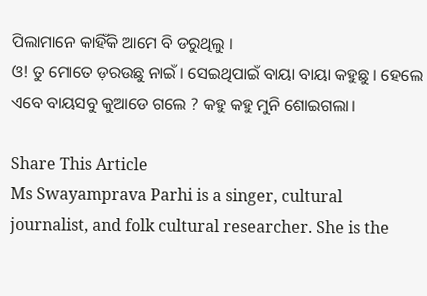ପିଲାମାନେ କାହିଁକି ଆମେ ବି ଡରୁଥିଲୁ ।
ଓ! ତୁ ମୋତେ ଡ଼ରଉଛୁ ନାଇଁ । ସେଇଥିପାଇଁ ବାୟା ବାୟା କହୁଛୁ । ହେଲେ ଏବେ ବାୟସବୁ କୁଆଡେ ଗଲେ ? କହୁ କହୁ ମୁନି ଶୋଇଗଲା।

Share This Article
Ms Swayamprava Parhi is a singer, cultural journalist, and folk cultural researcher. She is the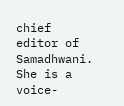chief editor of Samadhwani. She is a voice-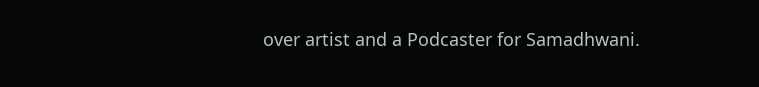over artist and a Podcaster for Samadhwani.